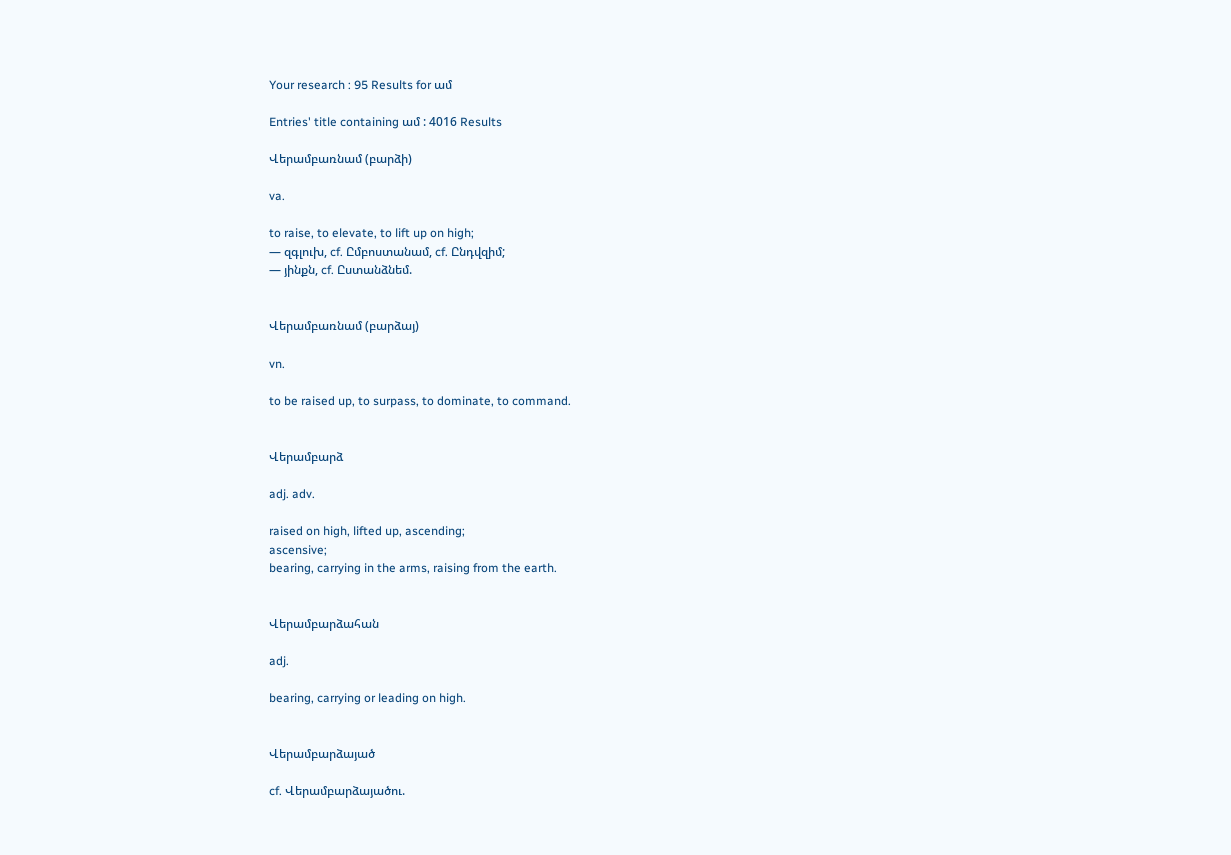Your research : 95 Results for ամ

Entries' title containing ամ : 4016 Results

Վերամբառնամ (բարձի)

va.

to raise, to elevate, to lift up on high;
— զգլուխ, cf. Ըմբոստանամ, cf. Ընդվզիմ;
— յինքն, cf. Ըստանձնեմ.


Վերամբառնամ (բարձայ)

vn.

to be raised up, to surpass, to dominate, to command.


Վերամբարձ

adj. adv.

raised on high, lifted up, ascending;
ascensive;
bearing, carrying in the arms, raising from the earth.


Վերամբարձահան

adj.

bearing, carrying or leading on high.


Վերամբարձայած

cf. Վերամբարձայածու.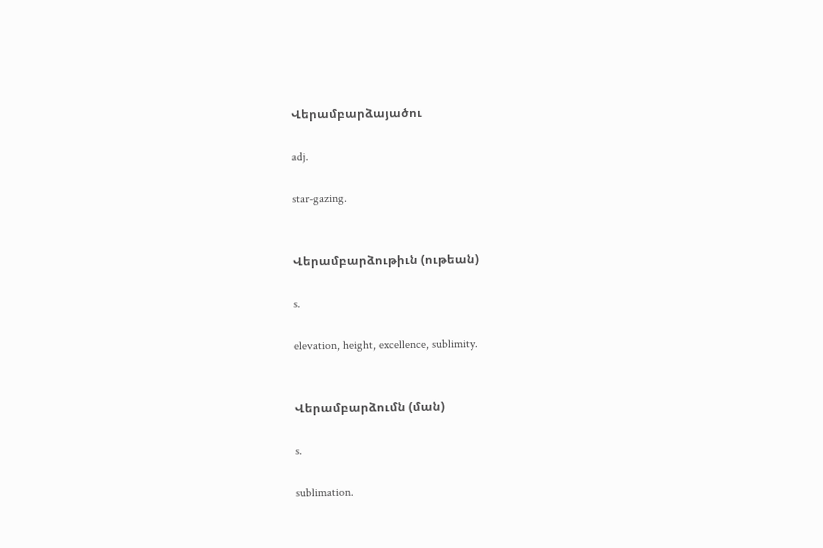Վերամբարձայածու

adj.

star-gazing.


Վերամբարձութիւն (ութեան)

s.

elevation, height, excellence, sublimity.


Վերամբարձումն (ման)

s.

sublimation.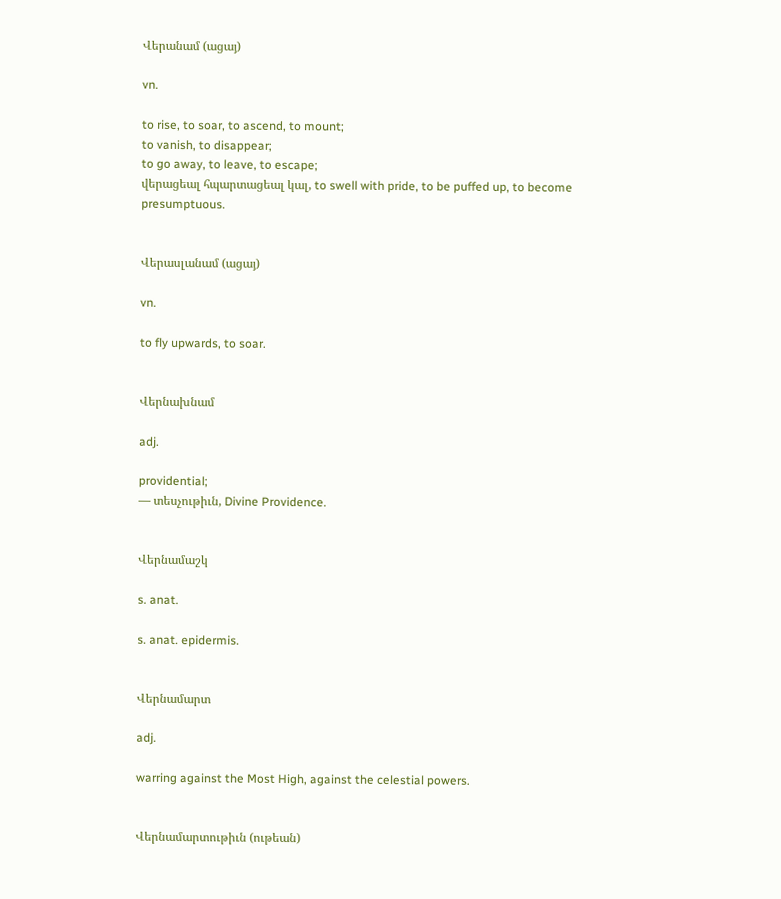Վերանամ (ացայ)

vn.

to rise, to soar, to ascend, to mount;
to vanish, to disappear;
to go away, to leave, to escape;
վերացեալ հպարտացեալ կալ, to swell with pride, to be puffed up, to become presumptuous.


Վերասլանամ (ացայ)

vn.

to fly upwards, to soar.


Վերնախնամ

adj.

providential;
— տեսչութիւն, Divine Providence.


Վերնամաշկ

s. anat.

s. anat. epidermis.


Վերնամարտ

adj.

warring against the Most High, against the celestial powers.


Վերնամարտութիւն (ութեան)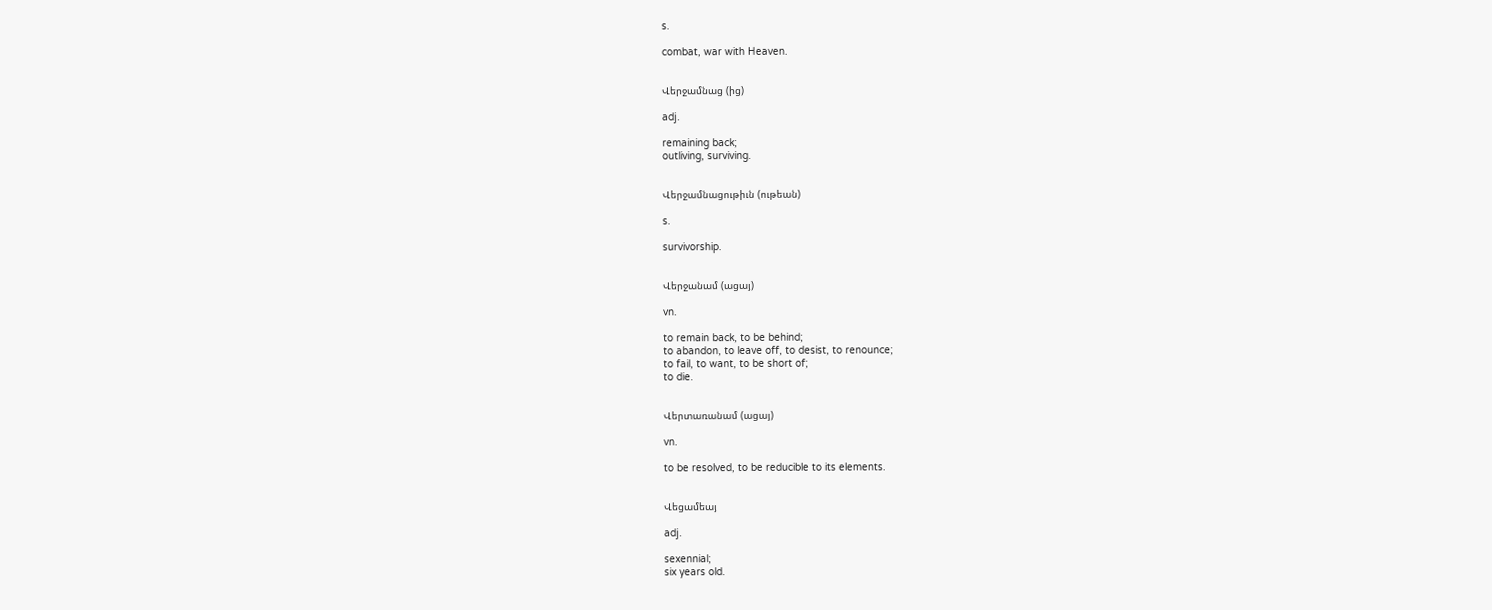s.

combat, war with Heaven.


Վերջամնաց (ից)

adj.

remaining back;
outliving, surviving.


Վերջամնացութիւն (ութեան)

s.

survivorship.


Վերջանամ (ացայ)

vn.

to remain back, to be behind;
to abandon, to leave off, to desist, to renounce;
to fail, to want, to be short of;
to die.


Վերտառանամ (ացայ)

vn.

to be resolved, to be reducible to its elements.


Վեցամեայ

adj.

sexennial;
six years old.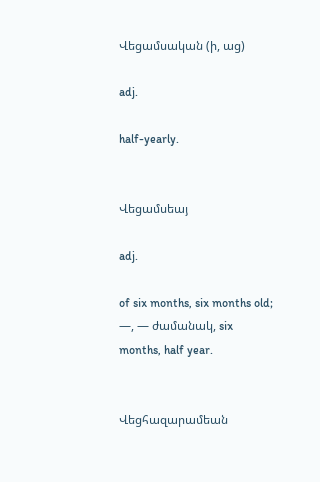Վեցամսական (ի, աց)

adj.

half-yearly.


Վեցամսեայ

adj.

of six months, six months old;
—, — ժամանակ, six months, half year.


Վեցհազարամեան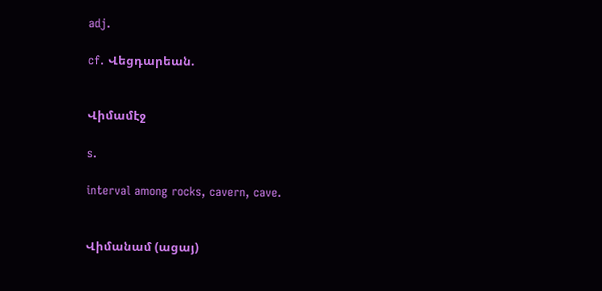adj.

cf. Վեցդարեան.


Վիմամէջ

s.

interval among rocks, cavern, cave.


Վիմանամ (ացայ)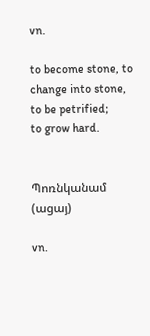vn.

to become stone, to change into stone, to be petrified;
to grow hard.


Պոռնկանամ (ացայ)

vn.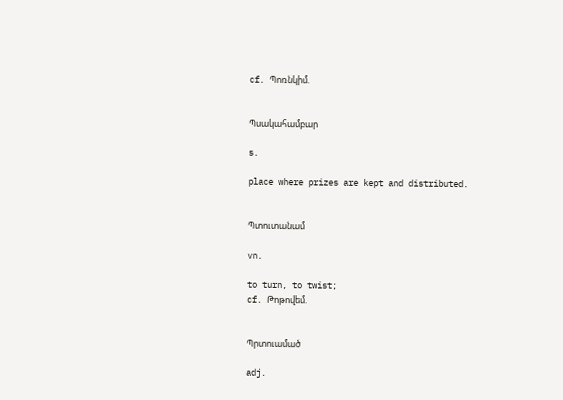cf. Պոռնկիմ.


Պսակահամբար

s.

place where prizes are kept and distributed.


Պտուտանամ

vn.

to turn, to twist;
cf. Թոթովեմ.


Պրտուամած

adj.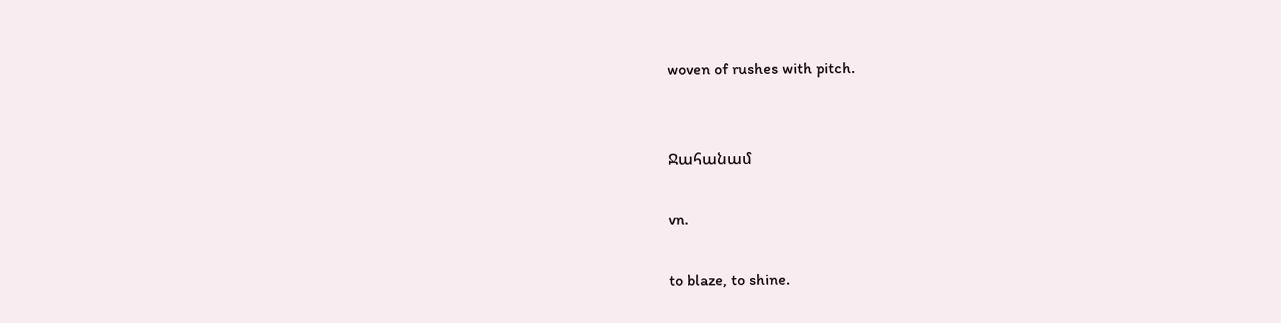woven of rushes with pitch.


Ջահանամ

vn.

to blaze, to shine.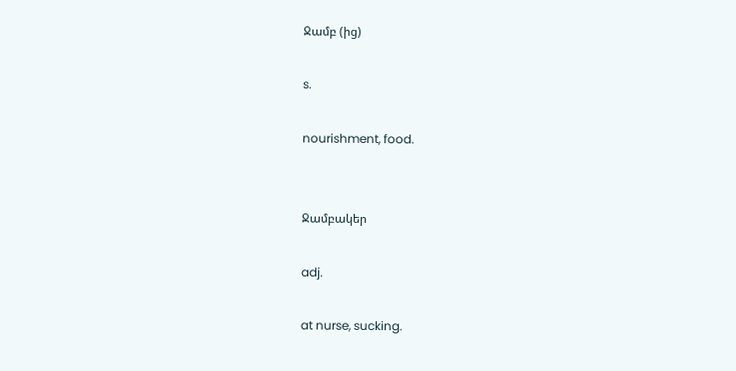Ջամբ (ից)

s.

nourishment, food.


Ջամբակեր

adj.

at nurse, sucking.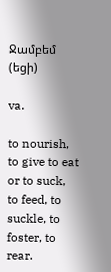Ջամբեմ (եցի)

va.

to nourish, to give to eat or to suck, to feed, to suckle, to foster, to rear.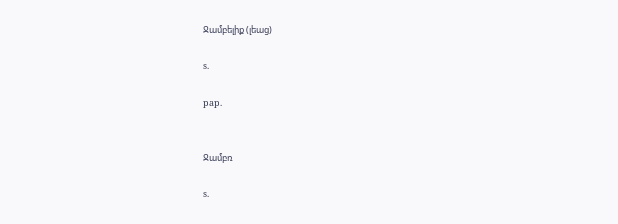Ջամբելիք (լեաց)

s.

pap.


Ջամբռ

s.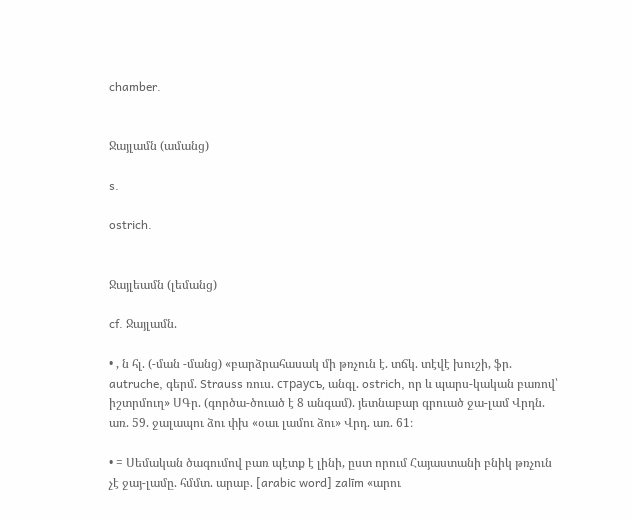chamber.


Ջայլամն (ամանց)

s.

ostrich.


Ջայլեամն (լեմանց)

cf. Ջայլամն.

• , ն հլ. (-ման -մանց) «բարձրահասակ մի թռչուն է. տճկ. տէվէ խուշի, ֆր. autruche, գերմ. Strauss ռուս. cтрауcъ, անգլ. ostrich, որ և պարս-կական բառով՝ իշտրմուղ» ՍԳր. (գործա-ծուած է 8 անգամ). յետնաբար գրուած ջա-լամ Վրդն. առ. 59. ջալապու ձու փխ «օաւ լամու ձու» Վրդ. առ. 61։

• = Սեմական ծագումով բառ պէտք է լինի, ըստ որում Հայաստանի բնիկ թռչուն չէ ջայ-լամը. հմմտ. արաբ. [arabic word] zalīm «արու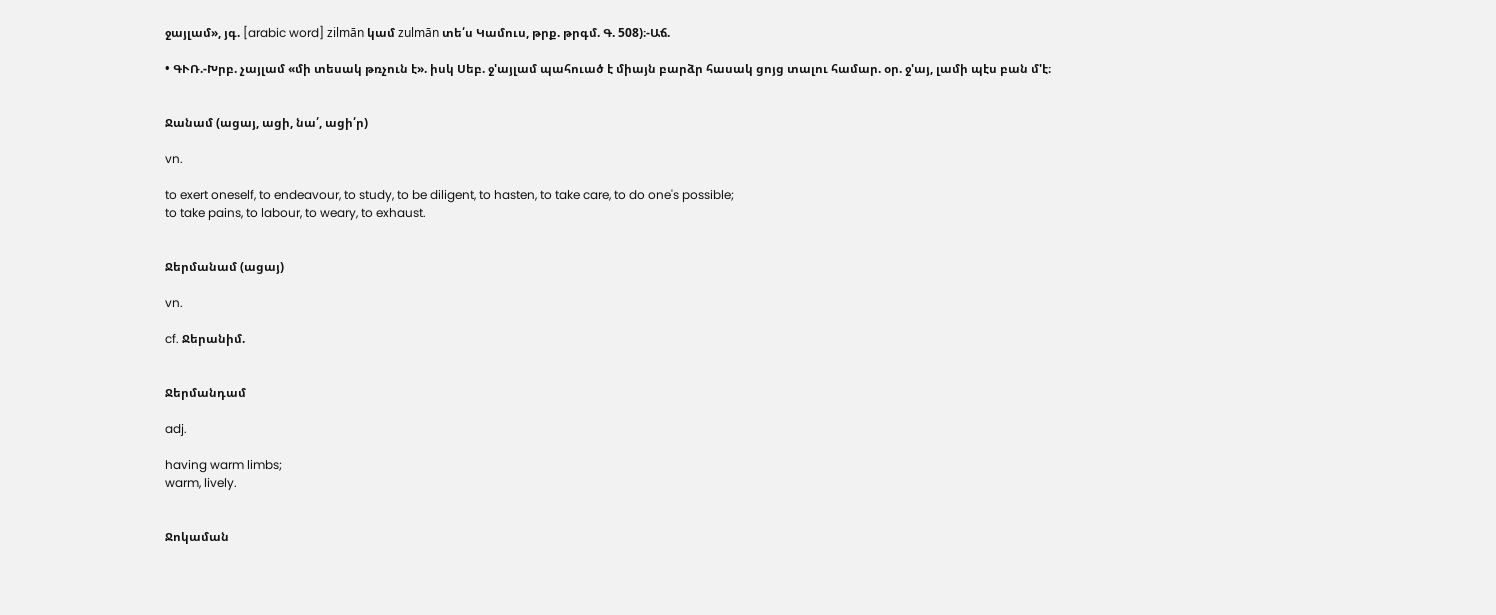ջայլամ», յգ. [arabic word] zilmān կամ zulmān տե՛ս Կամուս, թրք. թրգմ. Գ. 508)։-Աճ.

• ԳՒՌ.-Խրբ. չայլամ «մի տեսակ թռչուն է». իսկ Սեբ. ջ'այլամ պահուած է միայն բարձր հասակ ցոյց տալու համար. օր. ջ'այ, լամի պէս բան մ'է։


Ջանամ (ացայ, ացի, նա՛, ացի՛ր)

vn.

to exert oneself, to endeavour, to study, to be diligent, to hasten, to take care, to do one's possible;
to take pains, to labour, to weary, to exhaust.


Ջերմանամ (ացայ)

vn.

cf. Ջերանիմ.


Ջերմանդամ

adj.

having warm limbs;
warm, lively.


Ջոկաման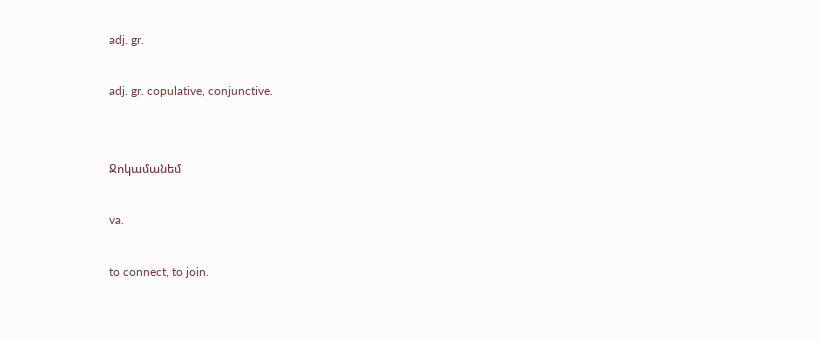adj. gr.

adj. gr. copulative, conjunctive.


Ջոկամանեմ

va.

to connect, to join.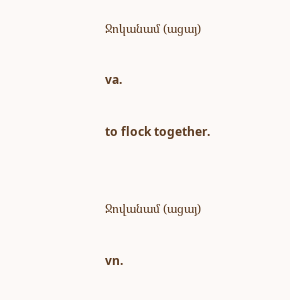Ջոկանամ (ացայ)

va.

to flock together.


Ջովանամ (ացայ)

vn.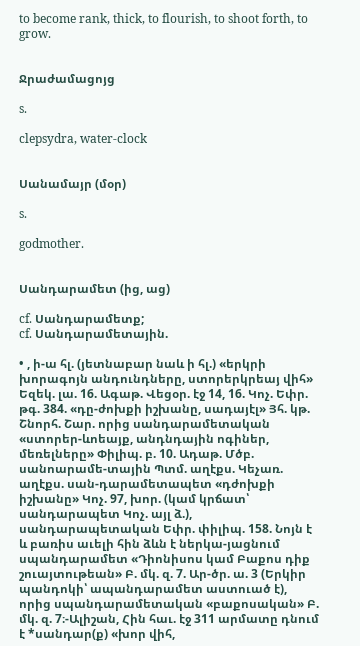to become rank, thick, to flourish, to shoot forth, to grow.


Ջրաժամացոյց

s.

clepsydra, water-clock


Սանամայր (մօր)

s.

godmother.


Սանդարամետ (ից, աց)

cf. Սանդարամետք;
cf. Սանդարամետային.

• , ի-ա հլ. (յետնաբար նաև ի հլ.) «երկրի խորագոյն անդունդները, ստորերկրեայ վիհ» Եզեկ. լա. 16. Ագաթ. Վեցօր. էջ 14, 16. Կոչ. Եփր. թգ. 384. «դը-ժոխքի իշխանը, սադայէլ» Յհ. կթ. Շնորհ. Շար. որից սանդարամետական «ստորեր-ևոեայք, անդնդային ոգիներ, մեռելները» Փիլիպ. բ. 10. Ադաթ. Մծբ. սանոարամե-տային Պտմ. աղէքս. Կեչառ. աղէքս. սան-դարամետապետ «դժոխքի իշխանը» Կոչ. 97, խոր. (կամ կրճատ՝ սանդարապետ Կոչ. այլ ձ.), սանդարապետական Եփր. փիլիպ. 158. Նոյն է և բառիս աւելի հին ձևն է ներկա-յացնում սպանդարամետ «Դիոնիսոս կամ Բաքոս դիք շուայտութեան» Բ. մկ. զ. 7. Ար-ծր. ա. 3 (Երկիր պանդոկի՝ ապանդարամետ աստուած է), որից սպանդարամետական «բաքոսական» Բ. մկ. զ. 7։-Ալիշան, Հին հաւ. էջ 311 արմատը դնում է *սանդար(ք) «խոր վիհ,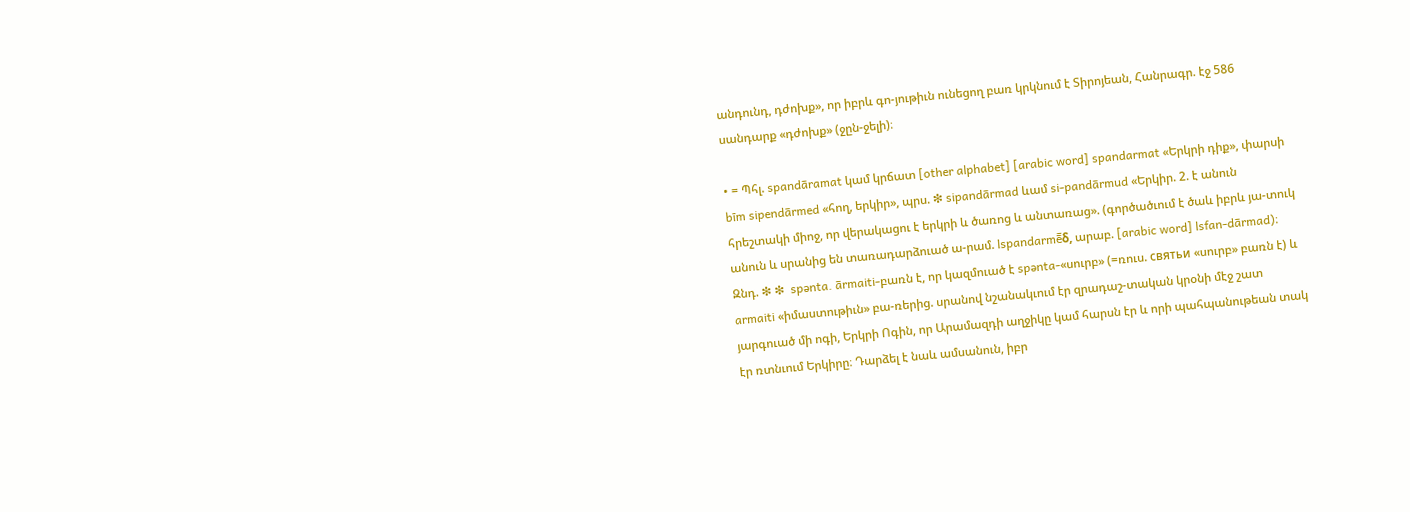անդունդ, դժոխք», որ իբրև գո-յութիւն ունեցող բառ կրկնում է Տիրոյեան, Հանրագր. էջ 586 սանդարք «դժոխք» (ջըն-ջելի)։

• = Պհլ. spandāramat կամ կրճատ [other alphabet] [arabic word] spandarmat «Երկրի դիք», փարսի bīm sipendārmed «հող, երկիր», պրս. ❇ sipandārmad ևամ si-pandārmud «Երկիր. 2. է անուն հրեշտակի միոջ, որ վերակացու է երկրի և ծառոց և անտառաց». (գործածւում է ծաև իբրև յա-տուկ անուն և սրանից են տառադարձուած ա-րամ. lspandarmē̄δ, արաբ. [arabic word] lsfan-dārmad)։ Զնդ. ❇ ❇  spənta. ārmaiti-բառն է, որ կազմուած է spənta-«սուրբ» (=ռուս. cвятьи «սուրբ» բառն է) և armaiti «իմաստութիւն» բա-ռերից. սրանով նշանակւում էր զրադաշ-տական կրօնի մէջ շատ յարգուած մի ոգի, Երկրի Ոգին, որ Արամազդի աղջիկը կամ հարսն էր և որի պահպանութեան տակ էր ռտնւում Երկիրը։ Դարձել է նաև ամսանուն, իբր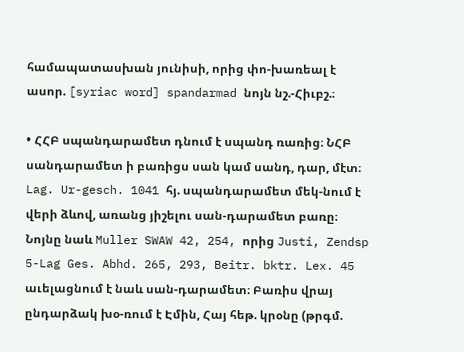համապատասխան յունիսի, որից փո-խառեալ է ասոր. [syriac word] spandarmad նոյն նշ.-Հիւբշ.։

• ՀՀԲ սպանդարամետ դնում է սպանդ ռառից։ ՆՀԲ սանդարամետ ի բառիցս սան կամ սանդ, դար, մէտ։ Lag. Ur-gesch. 1041 հյ. սպանդարամետ մեկ-նում է վերի ձևով, առանց յիշելու սան-դարամետ բառը։ Նոյնը նաև Muller SWAW 42, 254, որից Justi, Zendsp 5-Lag Ges. Abhd. 265, 293, Beitr. bktr. Lex. 45 աւելացնում է նաև սան-դարամետ։ Բառիս վրայ ընդարձակ խօ-ռում է Էմին, Հայ հեթ. կրօնը (թրգմ.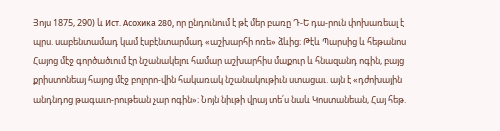Յոյս 1875, 290) և Ист. Aсохика 280, որ ընդունում է թէ մեր բառը Դ-Ե դա-րուն փոխառեալ է պրս. սաբենտամադ կամ էսբէնտարմադ «աշխարհի ոռե» ձևից։ Թէև Պարսից և հեթանոս Հայոց մէջ գործածւում էր նշանակելու համար աշխարհիս մաքուր և հնազանդ ոգին, բայց քրիստոնեայ հայոց մէջ բոլորո-վին հակառակ նշանակութիւն ստացաւ. այն է «դժոխային անդնդոց թագաւո-րութեան չար ոգին»։ Նոյն նիւթի վրայ տե՛ս նաև Կոստանեան, Հայ հեթ.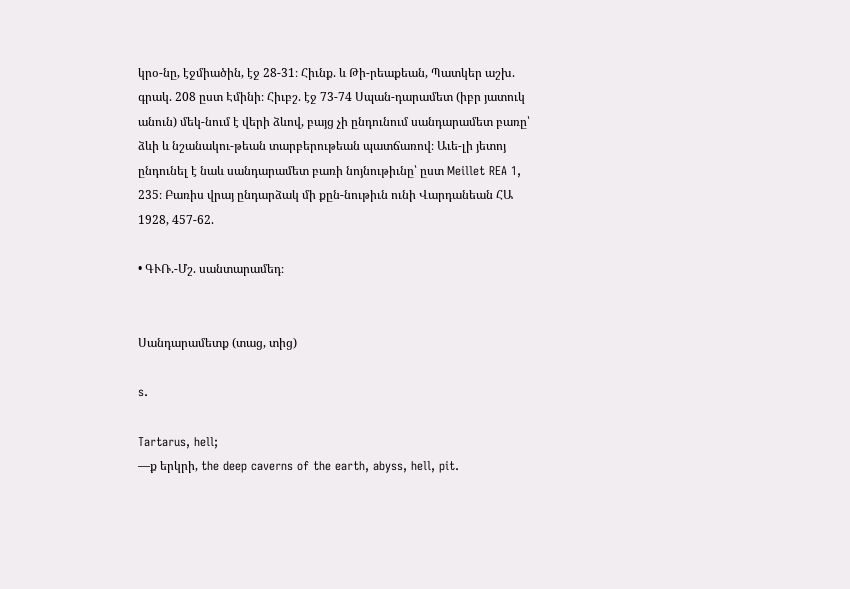կրօ-նը, էջմիածին, էջ 28-31։ Հիւնք. և Թի-րեաքեան, Պատկեր աշխ. գրակ. 208 ըստ Էմինի։ Հիւբշ. էջ 73-74 Սպան-դարամետ (իբր յատուկ անուն) մեկ-նում է վերի ձևով, բայց չի ընդունում սանդարամետ բառը՝ ձևի և նշանակու-թեան տարբերութեան պատճառով։ Աւե-լի յետոյ ընդունել է նաև սանդարամետ բառի նոյնութիւնը՝ ըստ Meillet REA 1, 235։ Բառիս վրայ ընդարձակ մի քըն-նութիւն ունի Վարդանեան ՀԱ 1928, 457-62.

• ԳՒՌ.-Մշ. սանտարամեդ։


Սանդարամետք (տաց, տից)

s.

Tartarus, hell;
—ք երկրի, the deep caverns of the earth, abyss, hell, pit.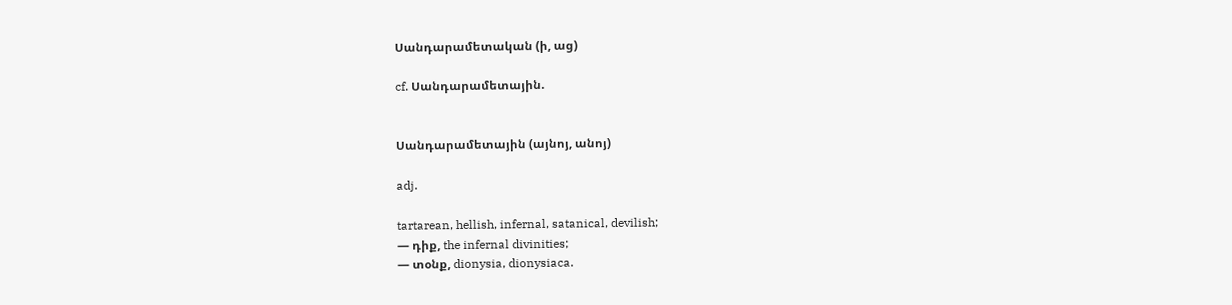Սանդարամետական (ի, աց)

cf. Սանդարամետային.


Սանդարամետային (այնոյ, անոյ)

adj.

tartarean, hellish, infernal, satanical, devilish;
— դիք, the infernal divinities;
— տօնք, dionysia, dionysiaca.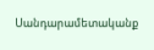Սանդարամետականք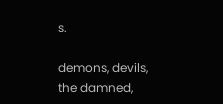s.

demons, devils, the damned,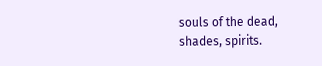souls of the dead, shades, spirits.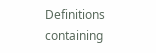Definitions containing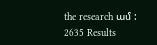the research ամ : 2635 Results